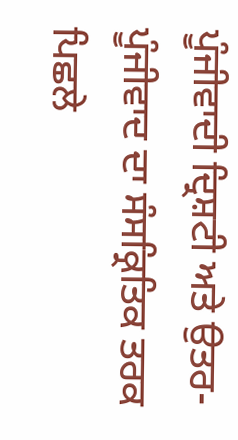ਪੂੰਜੀਵਾਦੀ ਦ੍ਰਿਸ਼ਟੀ ਅਤੇ ਉਤਰ-ਪੂੰਜੀਵਾਦ ਦਾ ਸੰਸਕ੍ਰਿਤਿਕ ਤਰਕ
ਪਿਛਲੇ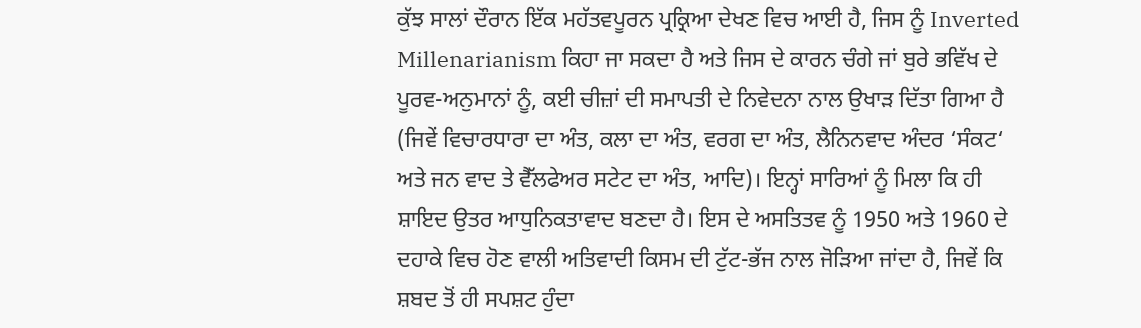ਕੁੱਝ ਸਾਲਾਂ ਦੌਰਾਨ ਇੱਕ ਮਹੱਤਵਪੂਰਨ ਪ੍ਰਕ੍ਰਿਆ ਦੇਖਣ ਵਿਚ ਆਈ ਹੈ, ਜਿਸ ਨੂੰ Inverted Millenarianism ਕਿਹਾ ਜਾ ਸਕਦਾ ਹੈ ਅਤੇ ਜਿਸ ਦੇ ਕਾਰਨ ਚੰਗੇ ਜਾਂ ਬੁਰੇ ਭਵਿੱਖ ਦੇ ਪੂਰਵ-ਅਨੁਮਾਨਾਂ ਨੂੰ, ਕਈ ਚੀਜ਼ਾਂ ਦੀ ਸਮਾਪਤੀ ਦੇ ਨਿਵੇਦਨਾ ਨਾਲ ਉਖਾੜ ਦਿੱਤਾ ਗਿਆ ਹੈ (ਜਿਵੇਂ ਵਿਚਾਰਧਾਰਾ ਦਾ ਅੰਤ, ਕਲਾ ਦਾ ਅੰਤ, ਵਰਗ ਦਾ ਅੰਤ, ਲੈਨਿਨਵਾਦ ਅੰਦਰ ‘ਸੰਕਟ‘ ਅਤੇ ਜਨ ਵਾਦ ਤੇ ਵੈੱਲਫੇਅਰ ਸਟੇਟ ਦਾ ਅੰਤ, ਆਦਿ)। ਇਨ੍ਹਾਂ ਸਾਰਿਆਂ ਨੂੰ ਮਿਲਾ ਕਿ ਹੀ ਸ਼ਾਇਦ ਉਤਰ ਆਧੁਨਿਕਤਾਵਾਦ ਬਣਦਾ ਹੈ। ਇਸ ਦੇ ਅਸਤਿਤਵ ਨੂੰ 1950 ਅਤੇ 1960 ਦੇ ਦਹਾਕੇ ਵਿਚ ਹੋਣ ਵਾਲੀ ਅਤਿਵਾਦੀ ਕਿਸਮ ਦੀ ਟੁੱਟ-ਭੱਜ ਨਾਲ ਜੋੜਿਆ ਜਾਂਦਾ ਹੈ, ਜਿਵੇਂ ਕਿ ਸ਼ਬਦ ਤੋਂ ਹੀ ਸਪਸ਼ਟ ਹੁੰਦਾ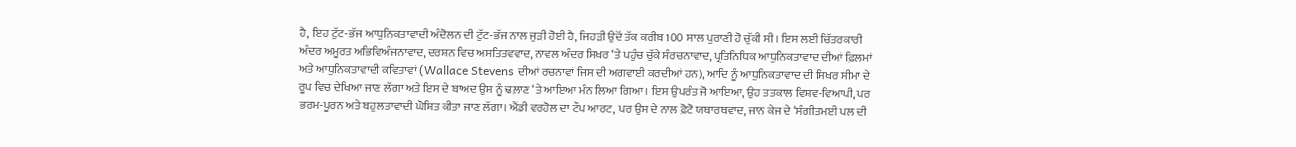ਹੈ, ਇਹ ਟੁੱਟ-ਭੱਜ ਆਧੁਨਿਕਤਾਵਾਦੀ ਅੰਦੋਲਨ ਦੀ ਟੁੱਟ-ਭੱਜ ਨਾਲ ਜੁੜੀ ਹੋਈ ਹੈ, ਜਿਹੜੀ ਉਦੋਂ ਤੱਕ ਕਰੀਬ 100 ਸਾਲ ਪੁਰਾਣੀ ਹੋ ਚੁੱਕੀ ਸੀ। ਇਸ ਲਈ ਚਿੱਤਰਕਾਰੀ ਅੰਦਰ ਅਮੂਰਤ ਅਭਿਵਿਅੰਜਨਾਵਾਦ, ਦਰਸ਼ਨ ਵਿਚ ਅਸਤਿਤਵਵਾਦ, ਨਾਵਲ ਅੰਦਰ ਸਿਖਰ ‘ਤੇ ਪਹੁੰਚ ਚੁੱਕੇ ਸੰਰਚਨਾਵਾਦ, ਪ੍ਰਤਿਨਿਧਿਕ ਆਧੁਨਿਕਤਾਵਾਦ ਦੀਆਂ ਫ਼ਿਲਮਾਂ ਅਤੇ ਆਧੁਨਿਕਤਾਵਾਦੀ ਕਵਿਤਾਵਾਂ (Wallace Stevens ਦੀਆਂ ਰਚਨਾਵਾਂ ਜਿਸ ਦੀ ਅਗਵਾਈ ਕਰਦੀਆਂ ਹਨ), ਆਦਿ ਨੂੰ ਆਧੁਨਿਕਤਾਵਾਦ ਦੀ ਸਿਖਰ ਸੀਮਾ ਦੇ ਰੂਪ ਵਿਚ ਦੇਖਿਆ ਜਾਣ ਲੱਗਾ ਅਤੇ ਇਸ ਦੇ ਬਾਅਦ ਉਸ ਨੂੰ ਢਲ਼ਾਣ ‘ਤੇ ਆਇਆ ਮੰਨ ਲਿਆ ਗਿਆ। ਇਸ ਉਪਰੰਤ ਜੋ ਆਇਆ, ਉਹ ਤਤਕਾਲ ਵਿਸ਼ਵ-ਵਿਆਪੀ, ਪਰ ਭਰਮ-ਪੂਰਨ ਅਤੇ ਬਹੁਲਤਾਵਾਦੀ ਘੋਸ਼ਿਤ ਕੀਤਾ ਜਾਣ ਲੱਗਾ। ਐਂਡੀ ਵਰਹੋਲ ਦਾ ਟੌਪ ਆਰਟ, ਪਰ ਉਸ ਦੇ ਨਾਲ ਫ਼ੋਟੋ ਯਥਾਰਥਵਾਦ, ਜਾਨ ਕੇਜ ਦੇ ‘ਸੰਗੀਤਮਈ ਪਲ ਦੀ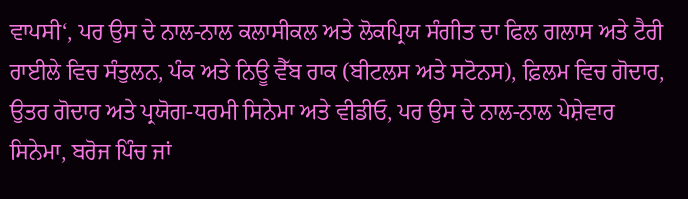ਵਾਪਸੀ‘, ਪਰ ਉਸ ਦੇ ਨਾਲ-ਨਾਲ ਕਲਾਸੀਕਲ ਅਤੇ ਲੋਕਪ੍ਰਿਯ ਸੰਗੀਤ ਦਾ ਫਿਲ ਗਲਾਸ ਅਤੇ ਟੈਰੀ ਰਾਈਲੇ ਵਿਚ ਸੰਤੁਲਨ, ਪੰਕ ਅਤੇ ਨਿਊ ਵੈੱਬ ਰਾਕ (ਬੀਟਲਸ ਅਤੇ ਸਟੋਨਸ), ਫ਼ਿਲਮ ਵਿਚ ਗੋਦਾਰ, ਉਤਰ ਗੋਦਾਰ ਅਤੇ ਪ੍ਰਯੋਗ-ਧਰਮੀ ਸਿਨੇਮਾ ਅਤੇ ਵੀਡੀਓ, ਪਰ ਉਸ ਦੇ ਨਾਲ-ਨਾਲ ਪੇਸ਼ੇਵਾਰ ਸਿਨੇਮਾ, ਬਰੋਜ ਪਿੰਚ ਜਾਂ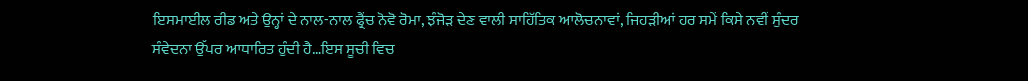ਇਸਮਾਈਲ ਰੀਡ ਅਤੇ ਉਨ੍ਹਾਂ ਦੇ ਨਾਲ-ਨਾਲ ਫ੍ਰੈਂਚ ਨੋਵੋ ਰੋਮਾ, ਝੰਜੋੜ ਦੇਣ ਵਾਲੀ ਸਾਹਿੱਤਿਕ ਆਲੋਚਨਾਵਾਂ, ਜਿਹੜੀਆਂ ਹਰ ਸਮੇਂ ਕਿਸੇ ਨਵੀਂ ਸੁੰਦਰ ਸੰਵੇਦਨਾ ਉੱਪਰ ਆਧਾਰਿਤ ਹੁੰਦੀ ਹੈ…ਇਸ ਸੂਚੀ ਵਿਚ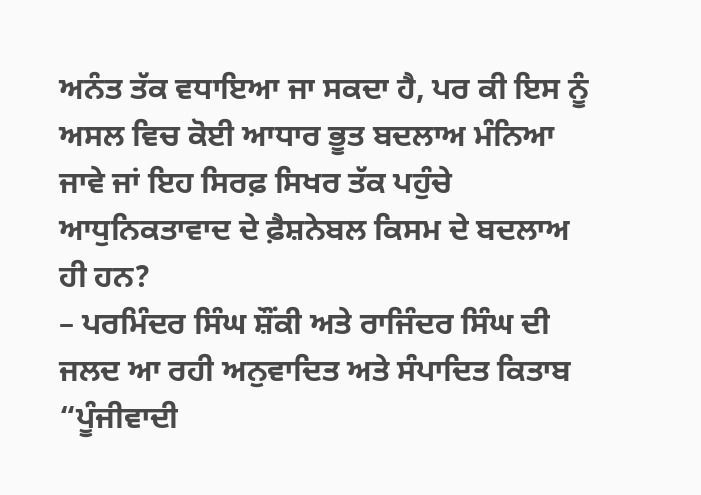ਅਨੰਤ ਤੱਕ ਵਧਾਇਆ ਜਾ ਸਕਦਾ ਹੈ, ਪਰ ਕੀ ਇਸ ਨੂੰ ਅਸਲ ਵਿਚ ਕੋਈ ਆਧਾਰ ਭੂਤ ਬਦਲਾਅ ਮੰਨਿਆ ਜਾਵੇ ਜਾਂ ਇਹ ਸਿਰਫ਼ ਸਿਖਰ ਤੱਕ ਪਹੁੰਚੇ ਆਧੁਨਿਕਤਾਵਾਦ ਦੇ ਫ਼ੈਸ਼ਨੇਬਲ ਕਿਸਮ ਦੇ ਬਦਲਾਅ ਹੀ ਹਨ?
– ਪਰਮਿੰਦਰ ਸਿੰਘ ਸ਼ੌਂਕੀ ਅਤੇ ਰਾਜਿੰਦਰ ਸਿੰਘ ਦੀ ਜਲਦ ਆ ਰਹੀ ਅਨੁਵਾਦਿਤ ਅਤੇ ਸੰਪਾਦਿਤ ਕਿਤਾਬ “ਪੂੰਜੀਵਾਦੀ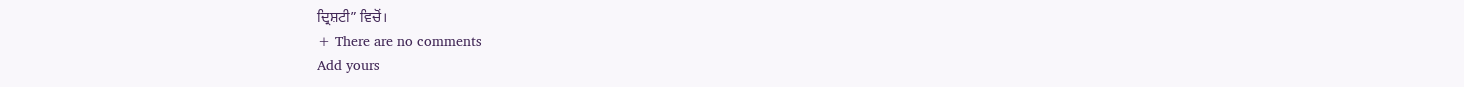ਦ੍ਰਿਸ਼ਟੀ” ਵਿਚੋਂ।
+ There are no comments
Add yours